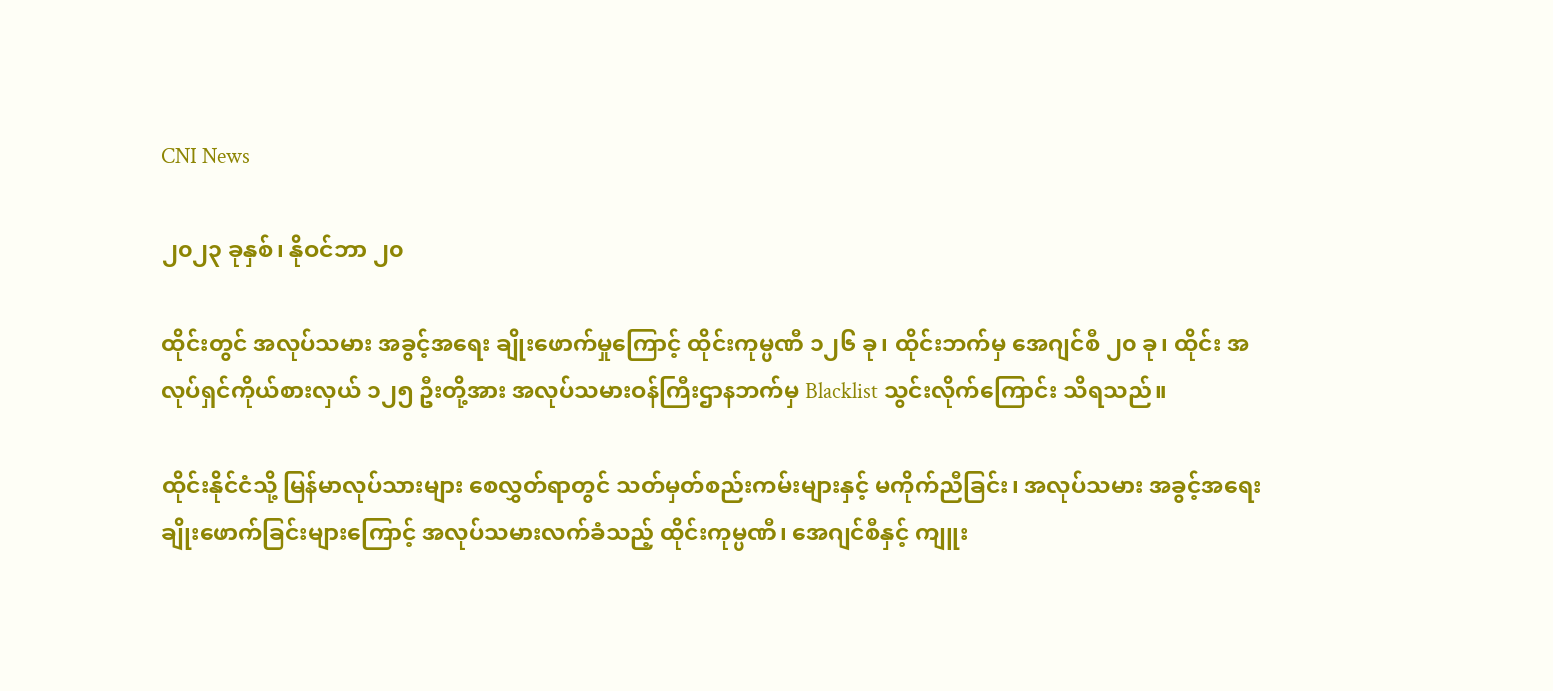CNI News

၂၀၂၃ ခုနှစ်၊ နိုဝင်ဘာ ၂၀

ထိုင်းတွင် အလုပ်သမား အခွင့်အရေး ချိုးဖောက်မှုကြောင့် ထိုင်းကုမ္ပဏီ ၁၂၆ ခု၊ ထိုင်းဘက်မှ အေဂျင်စီ ၂၀ ခု၊ ထိုင်း အလုပ်ရှင်ကိုယ်စားလှယ် ၁၂၅ ဦးတို့အား အလုပ်သမားဝန်ကြီးဌာနဘက်မှ Blacklist သွင်းလိုက်ကြောင်း သိရသည်။

ထိုင်းနိုင်ငံသို့ မြန်မာလုပ်သားများ စေလွှတ်ရာတွင် သတ်မှတ်စည်းကမ်းများနှင့် မကိုက်ညီခြင်း၊ အလုပ်သမား အခွင့်အရေး ချိုးဖောက်ခြင်းများကြောင့် အလုပ်သမားလက်ခံသည့် ထိုင်းကုမ္ပဏီ၊ အေဂျင်စီနှင့် ကျူး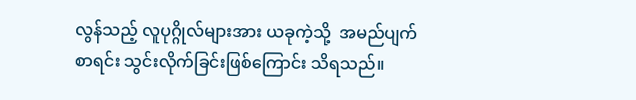လွန်သည့် လူပုဂ္ဂိုလ်များအား ယခုကဲ့သို့  အမည်ပျက်စာရင်း သွင်းလိုက်ခြင်းဖြစ်ကြောင်း သိရသည်။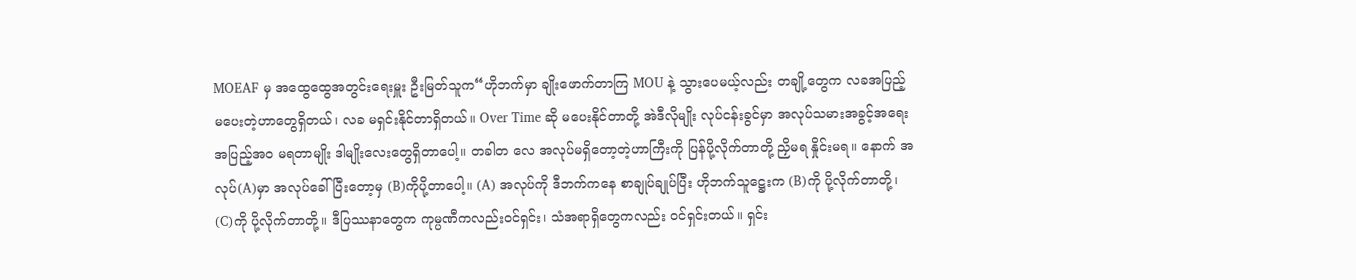MOEAF မှ အထွေထွေအတွင်းရေးမှူး ဦးမြတ်သူက“ဟိုဘက်မှာ ချိုးဖောက်တာကြ MOU နဲ့ သွားပေမယ့်လည်း တချို့တွေက လခအပြည့် မပေးတဲ့ဟာတွေရှိတယ်၊ လခ မရှင်းနိုင်တာရှိတယ်။ Over Time ဆို မပေးနိုင်တာတို့ အဲဒီလိုမျိုး လုပ်ငန်းခွင်မှာ အလုပ်သမားအခွင့်အရေး အပြည့်အဝ မရတာမျိုး ဒါမျိုးလေးတွေရှိတာပေါ့။ တခါတ လေ အလုပ်မရှိတော့တဲ့ဟာကြီးကို ပြန်ပို့လိုက်တာတို့ ညှိမရ နှိုင်းမရ။ နောက် အလုပ်(A)မှာ အလုပ်ခေါ်ပြီးတော့မှ (B)ကိုပို့တာပေါ့။ (A) အလုပ်ကို ဒီဘက်ကနေ စာချုပ်ချုပ်ပြီး ဟိုဘက်သူဋ္ဌေးက (B)ကို ပို့လိုက်တာတို့၊ (C)ကို ပို့လိုက်တာတို့။ ဒီပြဿနာတွေက ကုမ္ပဏီကလည်းဝင်ရှင်း၊ သံအရာရှိတွေကလည်း ဝင်ရှင်းတယ်။ ရှင်း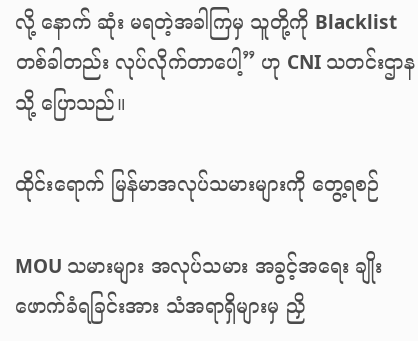လို့ နောက် ဆုံး မရတဲ့အခါကြမှ သူတို့ကို Blacklist တစ်ခါတည်း လုပ်လိုက်တာပေါ့” ဟု CNI သတင်းဌာနသို့ ပြောသည်။

ထိုင်းရောက် မြန်မာအလုပ်သမားများကို တွေ့ရစဉ်

MOU သမားများ အလုပ်သမား အခွင့်အရေး ချိုးဖောက်ခံရခြင်းအား သံအရာရှိများမှ ညှိ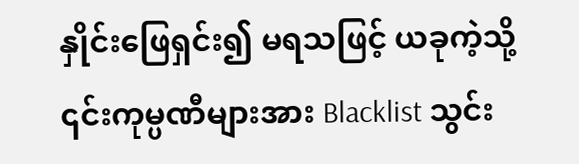နှိုင်းဖြေရှင်း၍ မရသဖြင့် ယခုကဲ့သို့ ၎င်းကုမ္ပဏီများအား Blacklist သွင်း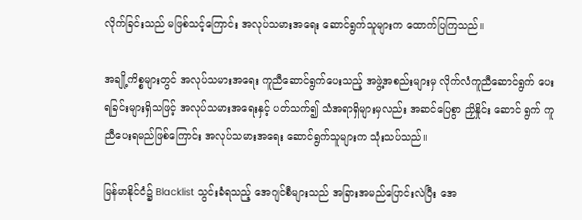လိုက်ခြင်းသည် မဖြစ်သင့်ကြောင်း အလုပ်သမားအရေး ဆောင်ရွက်သူများက ထောက်ပြကြသည်။

အချို့ကိစ္စများတွင် အလုပ်သမားအရေး ကူညီဆောင်ရွက်ပေးသည့် အဖွဲ့အစည်းများမှ လိုက်လံကူညီဆောင်ရွက် ပေးရခြင်းများရှိသဖြင့် အလုပ်သမားအရေးနှင့် ပတ်သက်၍ သံအရာရှိများမှလည်း အဆင်ပြေစွာ ညှိနှိုင်း ဆောင် ရွက် ကူညီပေးရမည်ဖြစ်ကြောင်း အလုပ်သမားအရေး ဆောင်ရွက်သူများက သုံးသပ်သည်။

မြန်မာနိုင်ငံ၌ Blacklist သွင်းခံရသည့် အေဂျင်စီများသည် အခြားအမည်ပြောင်းလဲပြီး အေ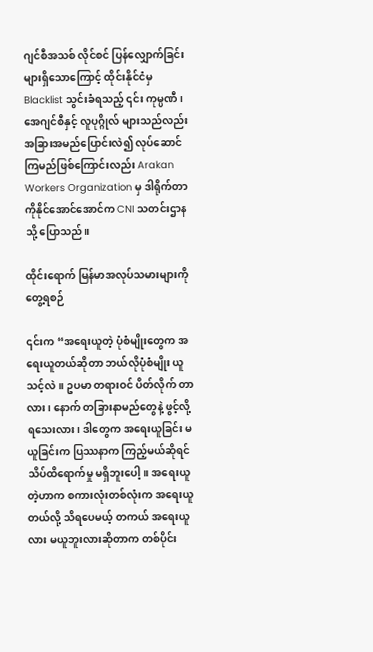ဂျင်စီအသစ် လိုင်စင် ပြန်လျှောက်ခြင်း များရှိသောကြောင့် ထိုင်းနိုင်ငံမှ Blacklist သွင်းခံရသည့် ၎င်း ကုမ္ပဏီ၊ အေဂျင်စီနှင့် လူပုဂ္ဂိုလ် များသည်လည်း အခြားအမည်ပြောင်းလဲ၍ လုပ်ဆောင်ကြမည်ဖြစ်ကြောင်းလည်း Arakan Workers Organization မှ ဒါရိုက်တာ ကိုနိုင်အောင်အောင်က CNI သတင်းဌာနသို့ ပြောသည်။

ထိုင်းရောက် မြန်မာအလုပ်သမားများကို တွေ့ရစဉ်

၎င်းက “အရေးယူတဲ့ ပုံစံမျိုးတွေက အရေးယူတယ်ဆိုတာ ဘယ်လိုပုံစံမျိုး ယူသင့်လဲ။ ဥပမာ တရားဝင် ပိတ်လိုက် တာလား၊ နောက် တခြားနာမည်တွေနဲ့ ဖွင့်လို့ရသေးလား၊ ဒါတွေက အရေးယူခြင်း မယူခြင်းက ပြဿနာက ကြည့်မယ်ဆိုရင် သိပ်ထိရောက်မှု မရှိဘူးပေါ့။ အရေးယူတဲ့ဟာက စကားလုံးတစ်လုံးက အ‌ရေးယူတယ်လို့ သိရပေမယ့် တကယ် အရေးယူလား မယူဘူးလားဆိုတာက တစ်ပိုင်း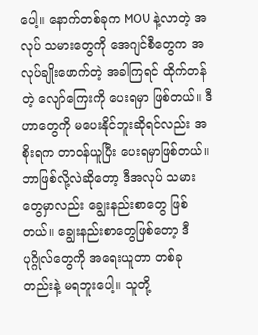ပေါ့။ နောက်တစ်ခုက MOU နဲ့လာတဲ့ အလုပ် သမားတွေကို အေဂျင်စီတွေက အလုပ်ချိုးဖောက်တဲ့ အခါကြရင် ထိုက်တန်တဲ့ လျော်ကြေးကို ပေးရမှာ ဖြစ်တယ်။ ဒီဟာတွေကို မပေးနိုင်ဘူးဆိုရင်လည်း အစိုးရက တာဝန်ယူပြီး ပေးရမှာဖြစ်တယ်။ ဘာဖြစ်လို့လဲဆိုတော့ ဒီအလုပ် သမားတွေမှာလည်း ချွေးနည်းစာတွေ ဖြစ်တယ်။ ချွေးနည်းစာတွေဖြစ်တော့ ဒီပုဂ္ဂိုလ်တွေကို အရေးယူတာ တစ်ခု တည်းနဲ့ မရဘူးပေါ့။ သူတို့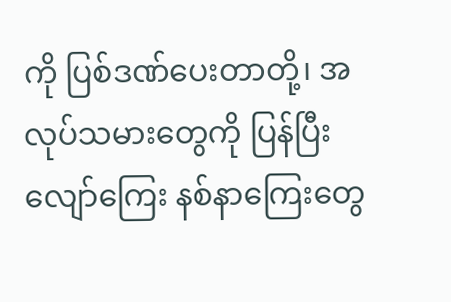ကို ပြစ်ဒဏ်ပေးတာတို့၊ အလုပ်သမားတွေကို ပြန်ပြီး လျော်ကြေး နစ်နာကြေးတွေ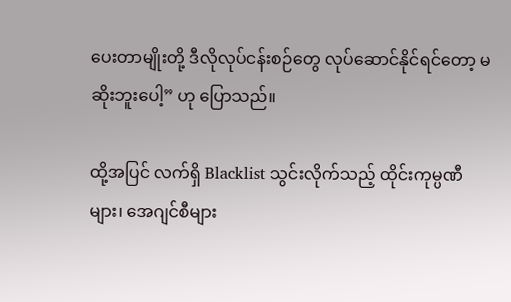ပေးတာမျိုးတို့ ဒီလိုလုပ်ငန်းစဉ်တွေ လုပ်ဆောင်နိုင်ရင်တော့ မဆိုးဘူးပေါ့” ဟု ပြောသည်။

ထို့အပြင် လက်ရှိ Blacklist သွင်းလိုက်သည့် ထိုင်းကုမ္ပဏီများ၊ အေဂျင်စီများ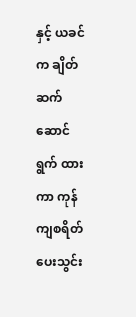နှင့် ယခင်က ချိတ်ဆက် ဆောင်ရွက် ထားကာ ကုန်ကျစရိတ် ပေးသွင်း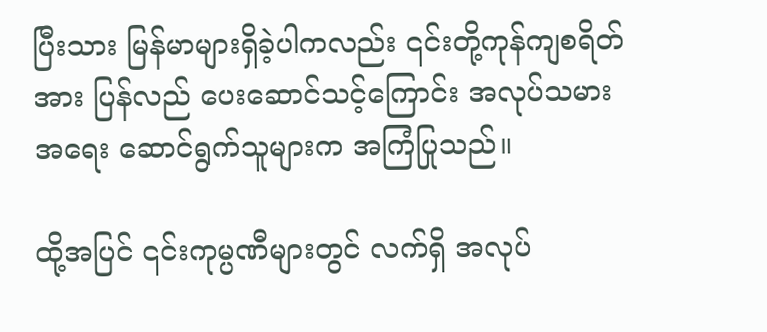ပြီးသား မြန်မာများရှိခဲ့ပါကလည်း ၎င်းတို့ကုန်ကျစရိတ်အား ပြန်လည် ပေးဆောင်သင့်ကြောင်း အလုပ်သမားအရေး ဆောင်ရွက်သူများက အကြံပြုသည်။

ထို့အပြင် ၎င်းကုမ္ပဏီများတွင် လက်ရှိ အလုပ်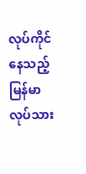လုပ်ကိုင်နေသည့် မြန်မာလုပ်သား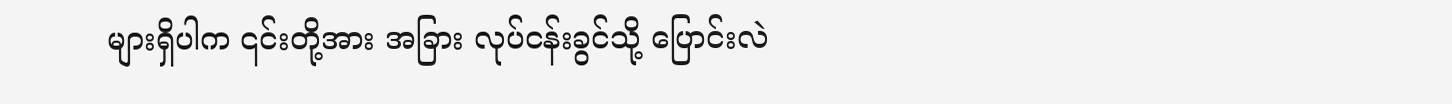များရှိပါက ၎င်းတို့အား အခြား လုပ်ငန်းခွင်သို့ ပြောင်းလဲ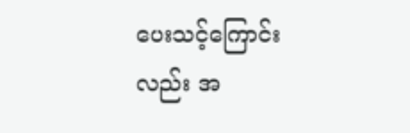ပေးသင့်ကြောင်းလည်း အ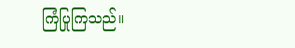ကြံပြုကြသည်။